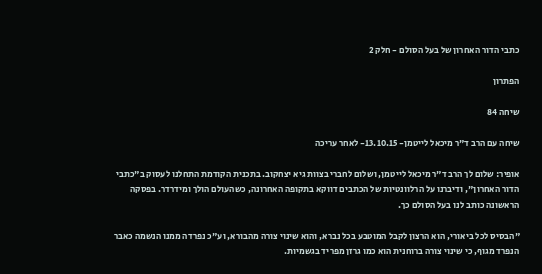כתבי הדור האחרון של בעל הסולם - חלק 2

הפתרון

שיחה 84

שיחה עם הרב ד"ר מיכאל לייטמן- 13.10.15- לאחר עריכה

אופיר: שלום לך הרב ד"ר מיכאל לייטמן, ושלום לחברי בצוות גיא יצחקוב. בתכנית הקודמת התחלנו לעסוק ב"כתבי הדור האחרון", ודיברנו על הרלוונטיות של הכתבים דווקא בתקופה האחרונה, כשהעולם הולך ומידרדר. בפסקה הראשונה כותב לנו בעל הסולם כך.

"הבסיס לכל ביאורי, הוא הרצון לקבל המוטבע בכל נברא, והוא שינוי צורה מהבורא, וע"כ נפרדה ממנו הנשמה כאבר הנפרד מגוף, כי שינוי צורה ברוחנית הוא כמו גרזן מפריד בגשמיות.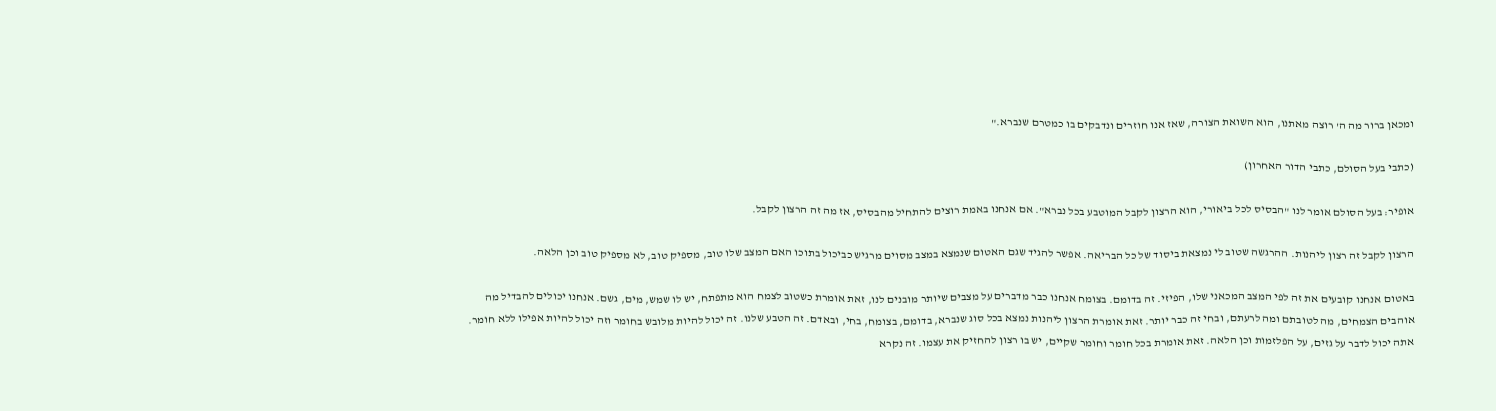ומכאן ברור מה ה' רוצה מאתנו, הוא השואת הצורה, שאז אנו חוזרים ונדבקים בו כמטרם שנברא."

(כתבי בעל הסולם, כתבי הדור האחרון)

אופיר: בעל הסולם אומר לנו "הבסיס לכל ביאורי, הוא הרצון לקבל המוטבע בכל נברא". אם אנחנו באמת רוצים להתחיל מהבסיס, אז מה זה הרצון לקבל.

הרצון לקבל זה רצון ליהנות. ההרגשה שטוב לי נמצאת ביסוד של כל הבריאה. אפשר להגיד שגם האטום שנמצא במצב מסוים מרגיש כביכול בתוכו האם המצב שלו טוב, מספיק טוב, לא מספיק טוב וכן הלאה.

באטום אנחנו קובעים את זה לפי המצב המכאני שלו, הפיזי. זה בדומם. בצומח אנחנו כבר מדברים על מצבים שיותר מובנים לנו, זאת אומרת כשטוב לצמח הוא מתפתח, יש לו שמש, מים, גשם. אנחנו יכולים להבדיל מה אוהבים הצמחים, מה לטובתם ומה לרעתם, ובחי זה כבר יותר. זאת אומרת הרצון ליהנות נמצא בכל סוג שנברא, בדומם, בצומח, בחי, ובאדם. זה הטבע שלנו. זה יכול להיות מלובש בחומר וזה יכול להיות אפילו ללא חומר. אתה יכול לדבר על גזים, על הפלזמות וכן הלאה. זאת אומרת בכל חומר וחומר שקיים, יש בו רצון להחזיק את עצמו. זה נקרא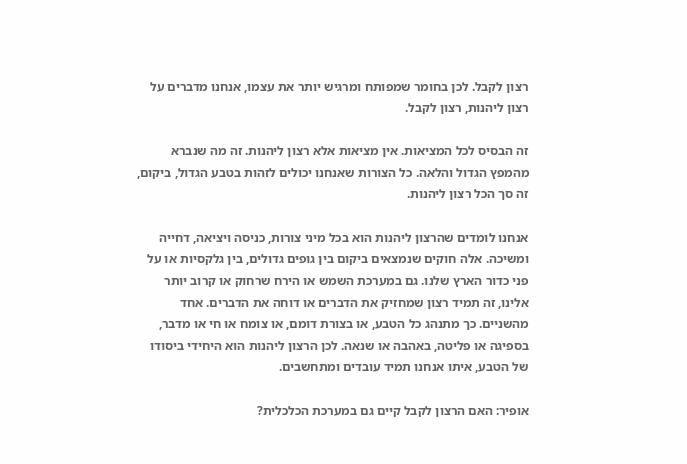רצון לקבל. לכן בחומר שמפותח ומרגיש יותר את עצמו, אנחנו מדברים על רצון ליהנות, רצון לקבל.

זה הבסיס לכל המציאות. אין מציאות אלא רצון ליהנות. זה מה שנברא מהמפץ הגדול והלאה. כל הצורות שאנחנו יכולים לזהות בטבע הגדול, ביקום, זה סך הכל רצון ליהנות.

אנחנו לומדים שהרצון ליהנות הוא בכל מיני צורות, כניסה ויציאה, דחייה ומשיכה. אלה חוקים שנמצאים ביקום בין גופים גדולים, בין גלקסיות או על פני כדור הארץ שלנו. גם במערכת השמש או הירח שרחוק או קרוב יותר אלינו, זה תמיד רצון שמחזיק את הדברים או דוחה את הדברים. אחד מהשניים. כך מתנהג כל הטבע, או בצורת דומם, או צומח או חי או מדבר, בספיגה או פליטה, באהבה או שנאה. לכן הרצון ליהנות הוא היחידי ביסודו של הטבע, איתו אנחנו תמיד עובדים ומתחשבים.

אופיר: האם הרצון לקבל קיים גם במערכת הכלכלית?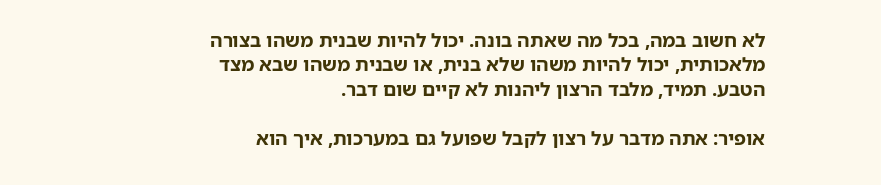לא חשוב במה, בכל מה שאתה בונה. יכול להיות שבנית משהו בצורה מלאכותית, יכול להיות משהו שלא בנית, או שבנית משהו שבא מצד הטבע. תמיד, מלבד הרצון ליהנות לא קיים שום דבר.

אופיר: אתה מדבר על רצון לקבל שפועל גם במערכות, איך הוא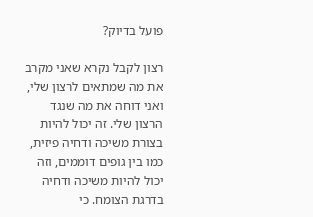פועל בדיוק?

רצון לקבל נקרא שאני מקרב את מה שמתאים לרצון שלי, ואני דוחה את מה שנגד הרצון שלי. זה יכול להיות בצורת משיכה ודחיה פיזית, כמו בין גופים דוממים, וזה יכול להיות משיכה ודחיה בדרגת הצומח. כי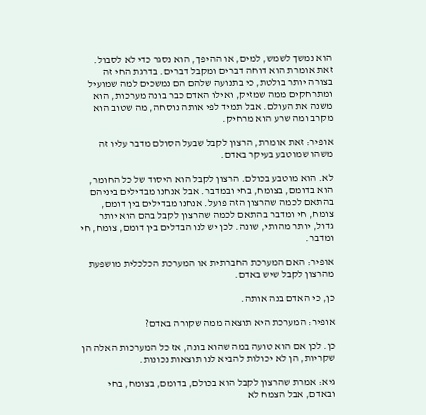הוא נמשך לשמש, למים, או ההיפך, הוא נסגר כדי לא לסבול. זאת אומרת הוא דוחה דברים ומקבל דברים. בדרגת החי זה בצורה יותר בולטת, כי בתנועה שלהם הם נמשכים למה שמועיל ומתרחקים ממה שמזיק, ואילו האדם כבר בונה מערכות, הוא משנה את העולם. אבל תמיד לפי אותה נוסחה, מה שטוב הוא מקרב ומה שרע הוא מרחיק.

אופיר: זאת אומרת, הרצון לקבל שבעל הסולם מדבר עליו זה משהו שמוטבע בעיקר באדם.

לא. הוא מוטבע בכולם. הרצון לקבל הוא היסוד של כל החומר, הוא בדומם, בצומח, בחי ובמדבר. אבל אנחנו מבדילים ביניהם בהתאם לכמה שהרצון הזה פועל. אנחנו מבדילים בין דומם, צומח, חי ומדבר בהתאם לכמה שהרצון לקבל בהם הוא יותר גדול, יותר מהותי, שונה. לכן יש לנו הבדלים בין דומם, צומח, חי ומדבר.

אופיר: האם המערכת החברתית או המערכת הכלכלית מושפעת מהרצון לקבל שיש באדם.

כן, כי האדם בנה אותה.

אופיר: המערכת היא תוצאה ממה שקורה באדם?

כן. לכן אם הוא טועה במה שהוא בונה, אז כל המערכות האלה הן שקריות, הן לא יכולות להביא לנו תוצאות נכונות.

גיא: אמרת שהרצון לקבל הוא בכולם, בדומם, בצומח, בחי ובאדם, אבל הצמח לא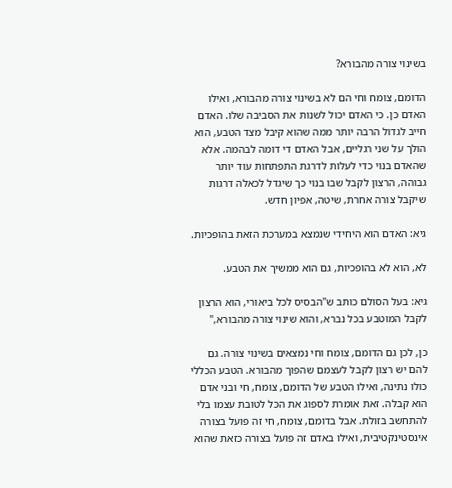בשינוי צורה מהבורא?

הדומם, צומח וחי הם לא בשינוי צורה מהבורא, ואילו האדם כן. כי האדם יכול לשנות את הסביבה שלו. האדם חייב לגדול הרבה יותר ממה שהוא קיבל מצד הטבע, הוא הולך על שני רגליים, אבל האדם די דומה לבהמה. אלא שהאדם בנוי כדי לעלות לדרגת התפתחות עוד יותר גבוהה, הרצון לקבל שבו בנוי כך שיגדל לכאלה דרגות שיקבל צורה אחרת, שיטה, אפיון חדש.

גיא: האדם הוא היחידי שנמצא במערכת הזאת בהופכיות.

לא, הוא לא בהופכיות, גם הוא ממשיך את הטבע.

גיא: בעל הסולם כותב ש"הבסיס לכל ביאורי, הוא הרצון לקבל המוטבע בכל נברא, והוא שינוי צורה מהבורא,"

כן, לכן גם הדומם, צומח וחי נמצאים בשינוי צורה. גם להם יש רצון לקבל לעצמם שהפוך מהבורא. הטבע הכללי כולו נתינה, ואילו הטבע של הדומם, צומח, חי ובני אדם הוא קבלה. זאת אומרת לספוג את הכל לטובת עצמו בלי להתחשב בזולת. אבל בדומם, צומח, חי זה פועל בצורה אינסטינקטיבית, ואילו באדם זה פועל בצורה כזאת שהוא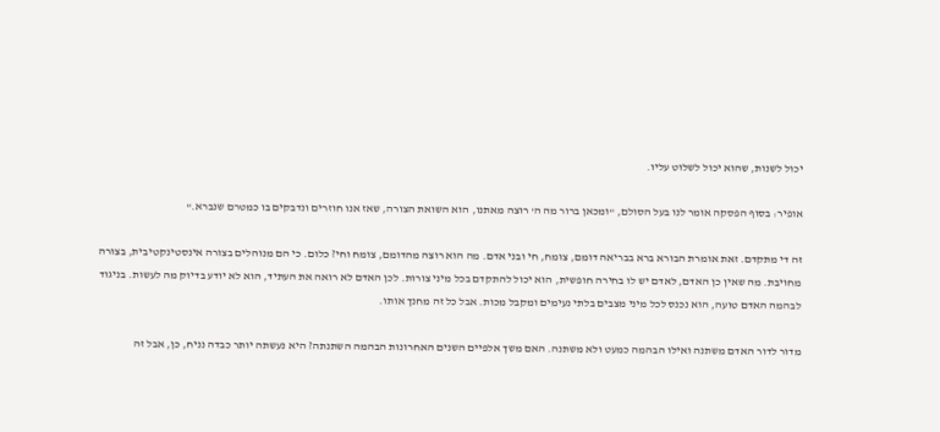יכול לשנות, שהוא יכול לשלוט עליו.

אופיר: בסוף הפסקה אומר לנו בעל הסולם, "ומכאן ברור מה ה' רוצה מאתנו, הוא השואת הצורה, שאז אנו חוזרים ונדבקים בו כמטרם שנברא."

זה די מתקדם. זאת אומרת הבורא ברא בבריאה דומם, צומח, חי ובני אדם. מה הוא רוצה מהדומם, צומח וחי? כלום. כי הם מנוהלים בצורה אינסטינקטיבית, בצורה מחויבת. מה שאין כן האדם, לאדם יש לו בחירה חופשית, הוא יכול להתקדם בכל מיני צורות. לכן האדם לא רואה את העתיד, הוא לא יודע בדיוק מה לעשות. בניגוד לבהמה האדם טועה, הוא נכנס לכל מיני מצבים בלתי נעימים ומקבל מכות. אבל כל זה מחנך אותו.

מדור לדור האדם משתנה ואילו הבהמה כמעט ולא משתנה. האם משך אלפיים השנים האחרונות הבהמה השתנתה? היא נעשתה יותר כבדה נניח, כן, אבל זה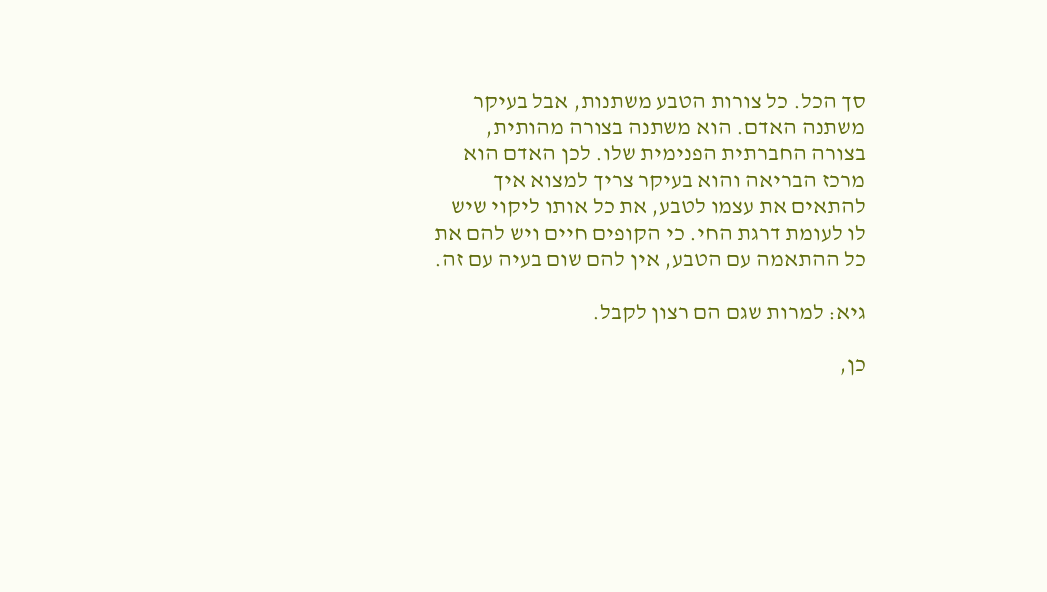סך הכל. כל צורות הטבע משתנות, אבל בעיקר משתנה האדם. הוא משתנה בצורה מהותית, בצורה החברתית הפנימית שלו. לכן האדם הוא מרכז הבריאה והוא בעיקר צריך למצוא איך להתאים את עצמו לטבע, את כל אותו ליקוי שיש לו לעומת דרגת החי. כי הקופים חיים ויש להם את כל ההתאמה עם הטבע, אין להם שום בעיה עם זה.

גיא: למרות שגם הם רצון לקבל.

כן,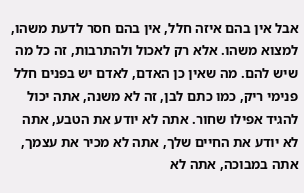אבל אין בהם איזה חלל, אין בהם חסר לדעת משהו, למצוא משהו. אלא רק לאכול ולהתרבות, זה כל מה שיש להם. מה שאין כן האדם, לאדם יש בפנים חלל פנימי ריק, כמו כתם לבן, זה לא משנה, אתה יכול להגיד אפילו שחור. אתה לא יודע את הטבע, אתה לא יודע את החיים שלך, אתה לא מכיר את עצמך, אתה במבוכה, אתה לא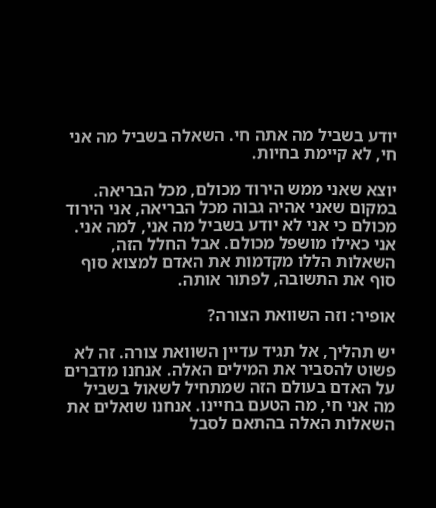יודע בשביל מה אתה חי. השאלה בשביל מה אני חי, לא קיימת בחיות.

יוצא שאני ממש הירוד מכולם, מכל הבריאה. במקום שאני אהיה גבוה מכל הבריאה, אני הירוד מכולם כי אני לא יודע בשביל מה אני, למה אני. אני כאילו מושפל מכולם. אבל החלל הזה, השאלות הללו מקדמות את האדם למצוא סוף סוף את התשובה, לפתור אותה.

אופיר: וזה השוואת הצורה?

יש תהליך, אל תגיד עדיין השוואת צורה. זה לא פשוט להסביר את המילים האלה. אנחנו מדברים על האדם בעולם הזה שמתחיל לשאול בשביל מה אני חי, מה הטעם בחיינו. אנחנו שואלים את השאלות האלה בהתאם לסבל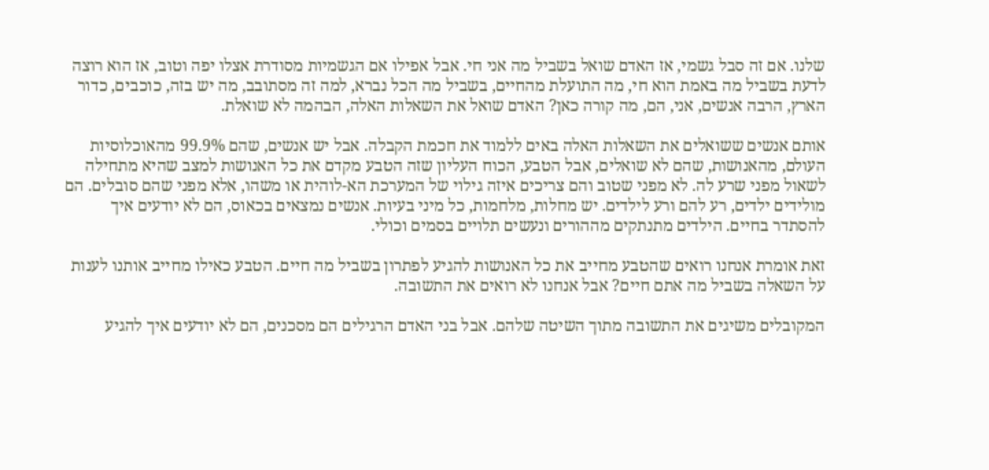שלנו. אם זה סבל גשמי, אז האדם שואל בשביל מה אני חי. אבל אפילו אם הגשמיות מסודרת אצלו יפה וטוב, אז הוא רוצה לדעת בשביל מה באמת הוא חי, מה התועלת מהחיים, בשביל מה הכל נברא, למה זה מסתובב, מה יש בזה, כוכבים, כדור הארץ, הרבה אנשים, אני, הם, מה קורה כאן? האדם שואל את השאלות האלה, הבהמה לא שואלת.

אותם אנשים ששואלים את השאלות האלה באים ללמוד את חכמת הקבלה. אבל יש אנשים, שהם 99.9% מהאוכלוסיות העולם, מהאנושות, שהם לא שואלים, אבל הטבע, הכוח העליון שזה הטבע מקדם את כל האנושות למצב שהיא מתחילה לשאול מפני שרע לה. לא מפני שטוב והם צריכים איזה גילוי של המערכת הא-לוהית או משהו, אלא מפני שהם סובלים. הם מולידים ילדים, רע להם ורע לילדים. יש מחלות, מלחמות, כל מיני בעיות. אנשים נמצאים בכאוס, הם לא יודעים איך להסתדר בחיים. הילדים מתנתקים מההורים ונעשים תלויים בסמים וכולי.

זאת אומרת אנחנו רואים שהטבע מחייב את כל האנושות להגיע לפתרון בשביל מה חיים. הטבע כאילו מחייב אותנו לענות על השאלה בשביל מה אתם חיים? אבל אנחנו לא רואים את התשובה.

המקובלים משיגים את התשובה מתוך השיטה שלהם. אבל בני האדם הרגילים הם מסכנים, הם לא יודעים איך להגיע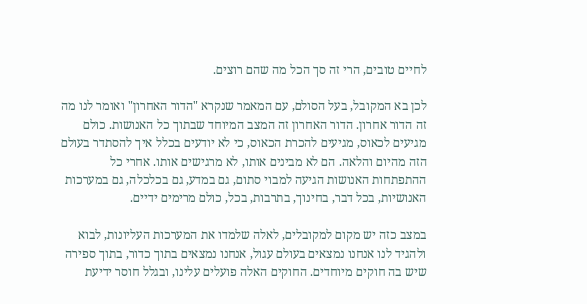לחיים טובים, הרי זה סך הכל מה שהם רוצים.

לכן בא המקובל, בעל הסולם, עם המאמר שנקרא "הדור האחרון" ואומר לנו מה זה הדור אחרון. הדור האחרון זה המצב המיוחד שבתוך כל האנושות. כולם מגיעים לכאוס, מגיעים להכרת הכאוס, כי לא יודעים בכלל איך להסתדר בעולם הזה מהיום והלאה. הם לא מבינים אותו, לא מרגישים אותו. אחרי כל ההתפתחות האנושות הגיעה למבוי סתום, גם במדע, גם בכלכלה, גם במערכות האנושיות, בכל דבר, בחינוך, בתרבות, בכל, כולם מרימים ידיים.

במצב כזה יש מקום למקובלים, לאלה שלמדו את המערכות העליונות, לבוא ולהגיד לנו אנחנו נמצאים בעולם עגול, אנחנו נמצאים בתוך כדור, בתוך ספירה שיש בה חוקים מיוחדים. החוקים האלה פועלים עלינו, ובגלל חוסר ידיעת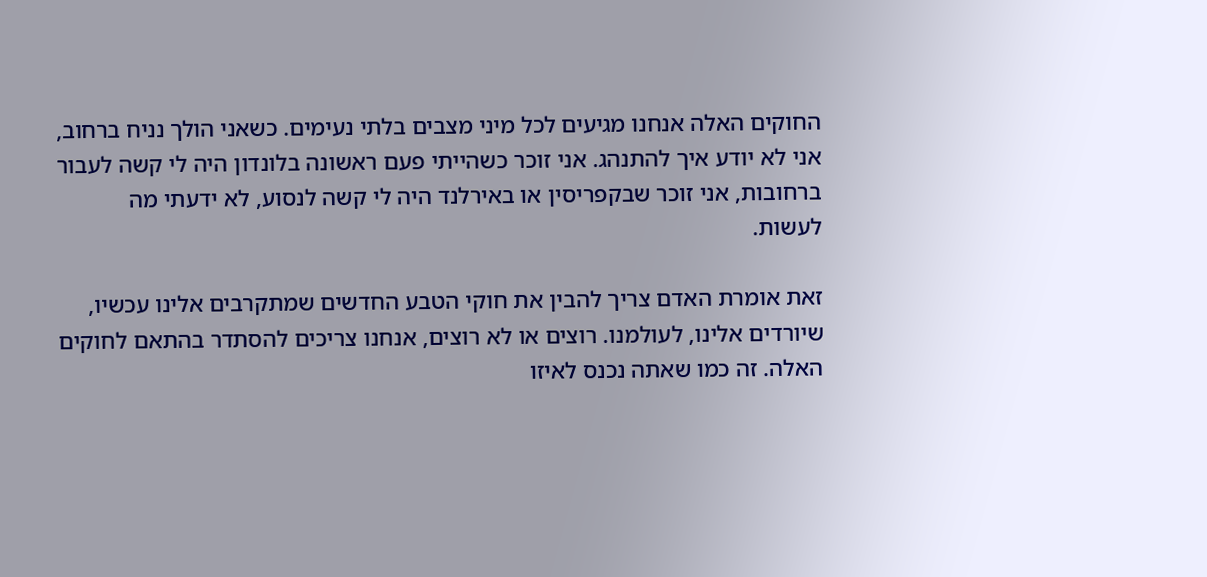החוקים האלה אנחנו מגיעים לכל מיני מצבים בלתי נעימים. כשאני הולך נניח ברחוב, אני לא יודע איך להתנהג. אני זוכר כשהייתי פעם ראשונה בלונדון היה לי קשה לעבור ברחובות, אני זוכר שבקפריסין או באירלנד היה לי קשה לנסוע, לא ידעתי מה לעשות.

זאת אומרת האדם צריך להבין את חוקי הטבע החדשים שמתקרבים אלינו עכשיו, שיורדים אלינו, לעולמנו. רוצים או לא רוצים, אנחנו צריכים להסתדר בהתאם לחוקים האלה. זה כמו שאתה נכנס לאיזו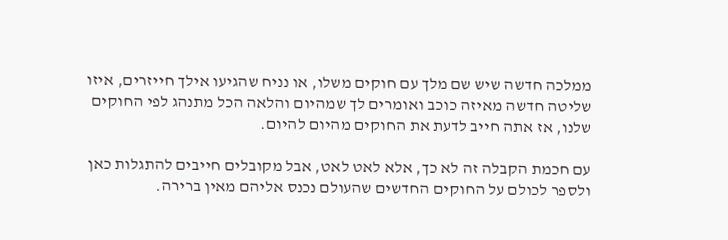ממלכה חדשה שיש שם מלך עם חוקים משלו, או נניח שהגיעו אילך חייזרים, איזו שליטה חדשה מאיזה כוכב ואומרים לך שמהיום והלאה הכל מתנהג לפי החוקים שלנו, אז אתה חייב לדעת את החוקים מהיום להיום.

עם חכמת הקבלה זה לא כך, אלא לאט לאט, אבל מקובלים חייבים להתגלות כאן ולספר לכולם על החוקים החדשים שהעולם נכנס אליהם מאין ברירה.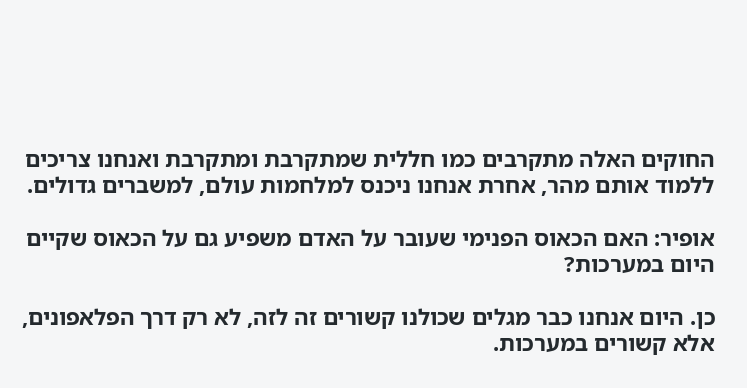החוקים האלה מתקרבים כמו חללית שמתקרבת ומתקרבת ואנחנו צריכים ללמוד אותם מהר, אחרת אנחנו ניכנס למלחמות עולם, למשברים גדולים.

אופיר: האם הכאוס הפנימי שעובר על האדם משפיע גם על הכאוס שקיים היום במערכות?

כן. היום אנחנו כבר מגלים שכולנו קשורים זה לזה, לא רק דרך הפלאפונים, אלא קשורים במערכות.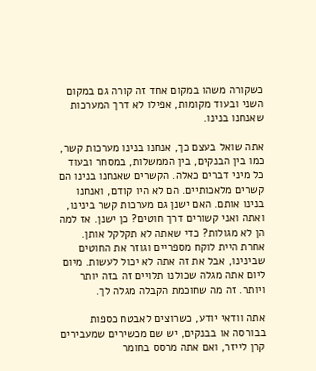כשקורה משהו במקום אחד זה קורה גם במקום השני ובעוד מקומות, אפילו לא דרך המערכות שאנחנו בנינו.

אתה שואל בעצם כך, אנחנו בנינו מערכות קשר, כמו בין הבנקים, בין הממשלות, במסחר ובעוד כל מיני דברים כאלה. הקשרים שאנחנו בנינו הם קשרים מלאכותיים. הם לא היו קודם, ואנחנו בנינו אותם. האם ישנן גם מערכות קשר בינינו, ואתה ואני קשורים דרך חוטים? כן ישנן. אז למה הן לא מגולות? כדי שאתה לא תקלקל אותן. אחרת היית לוקח מספריים וגוזר את החוטים שבינינו, אבל את זה אתה לא יכול לעשות. מיום ליום אתה מגלה שכולנו תלויים זה בזה יותר ויותר. זה מה שחוכמת הקבלה מגלה לך.

אתה וודאי יודע, כשרוצים לאבטח כספות בבורסה או בבנקים, יש שם מכשירים שמעבירים קרן לייזר, ואם אתה מרסס בחומר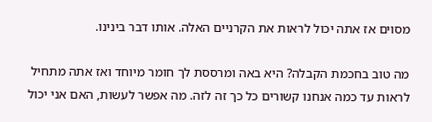מסוים אז אתה יכול לראות את הקרניים האלה. אותו דבר בינינו.

מה טוב בחכמת הקבלה? היא באה ומרססת לך חומר מיוחד ואז אתה מתחיל לראות עד כמה אנחנו קשורים כל כך זה לזה. מה אפשר לעשות, האם אני יכול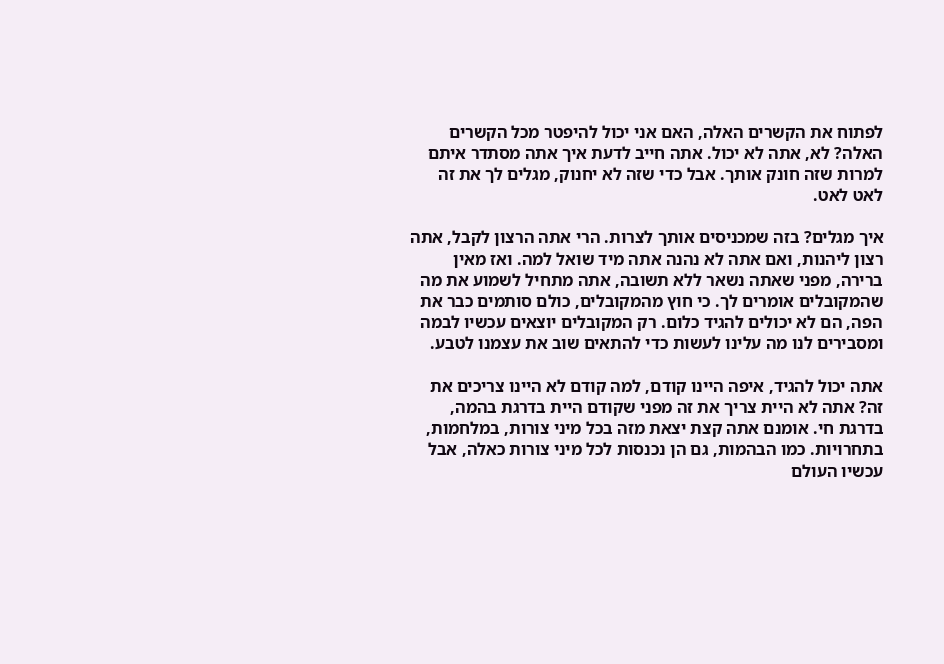לפתוח את הקשרים האלה, האם אני יכול להיפטר מכל הקשרים האלה? לא, אתה לא יכול. אתה חייב לדעת איך אתה מסתדר איתם למרות שזה חונק אותך. אבל כדי שזה לא יחנוק, מגלים לך את זה לאט לאט.

איך מגלים? בזה שמכניסים אותך לצרות. הרי אתה הרצון לקבל, אתה רצון ליהנות, ואם אתה לא נהנה אתה מיד שואל למה. ואז מאין ברירה, מפני שאתה נשאר ללא תשובה, אתה מתחיל לשמוע את מה שהמקובלים אומרים לך. כי חוץ מהמקובלים, כולם סותמים כבר את הפה, הם לא יכולים להגיד כלום. רק המקובלים יוצאים עכשיו לבמה ומסבירים לנו מה עלינו לעשות כדי להתאים שוב את עצמנו לטבע.

אתה יכול להגיד, איפה היינו קודם, למה קודם לא היינו צריכים את זה? אתה לא היית צריך את זה מפני שקודם היית בדרגת בהמה, בדרגת חי. אומנם אתה קצת יצאת מזה בכל מיני צורות, במלחמות, בתחרויות. כמו הבהמות, גם הן נכנסות לכל מיני צורות כאלה, אבל עכשיו העולם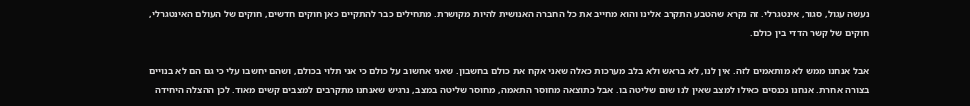נעשה עגול, סגור, אינטגרלי. זה נקרא שהטבע התקרב אלינו והוא מחייב את כל החברה האנושית להיות מקושרת. מתחילים כבר להתקיים כאן חוקים חדשים, חוקים של העולם האינטגרלי, חוקים של קשר הדדי בין כולם.

אבל אנחנו ממש לא מותאמים לזה. אין לנו, לא בראש ולא בלב מערכות כאלה שאני אקח את כולם בחשבון. שאני אחשוב על כולם כי אני תלוי בכולם, ושהם יחשבו עלי כי גם הם לא בנויים בצורה אחרת. אנחנו נכנסים כאילו למצב שאין לנו שום שליטה בו. אבל כתוצאה מחוסר התאמה, מחוסר שליטה במצב, נרגיש שאנחנו מתקרבים למצבים קשים מאוד. לכן ההצלה היחידה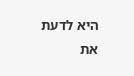היא לדעת את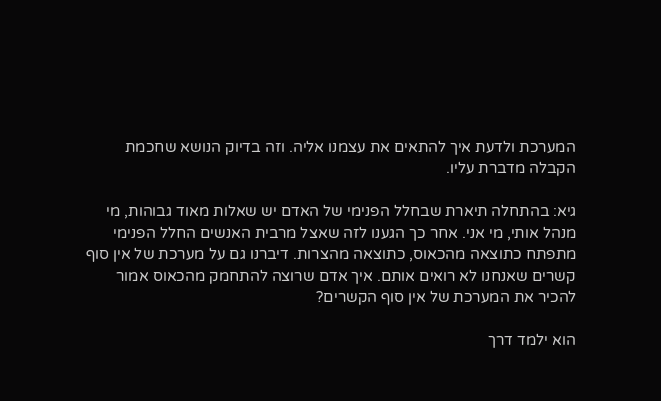המערכת ולדעת איך להתאים את עצמנו אליה. וזה בדיוק הנושא שחכמת הקבלה מדברת עליו.

גיא: בהתחלה תיארת שבחלל הפנימי של האדם יש שאלות מאוד גבוהות, מי מנהל אותי, מי אני. אחר כך הגענו לזה שאצל מרבית האנשים החלל הפנימי מתפתח כתוצאה מהכאוס, כתוצאה מהצרות. דיברנו גם על מערכת של אין סוף קשרים שאנחנו לא רואים אותם. איך אדם שרוצה להתחמק מהכאוס אמור להכיר את המערכת של אין סוף הקשרים?

הוא ילמד דרך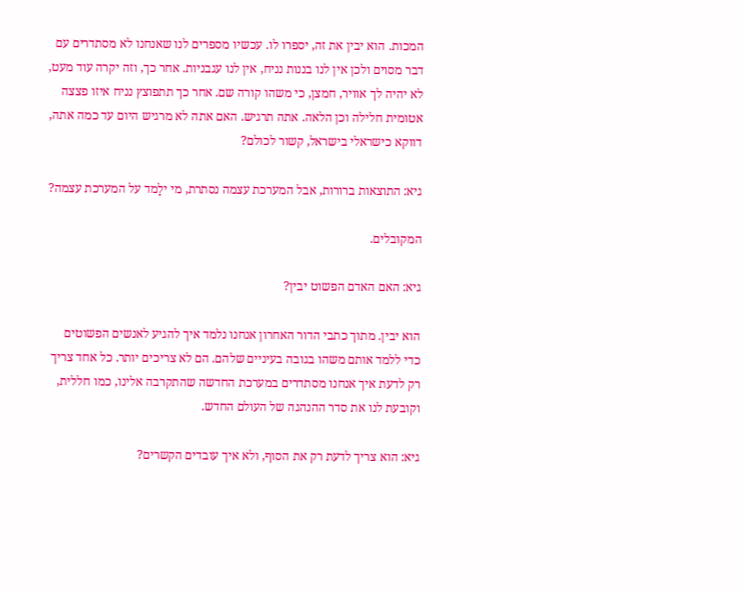המכות. הוא יבין את זה, יספרו לו. עכשיו מספרים לנו שאנחנו לא מסתדרים עם דבר מסוים ולכן אין לנו בננות נניח, אין לנו עגבניות. אחר כך, וזה יקרה עוד מעט, לא יהיה לך אוויר, חמצן, כי משהו קורה שם. אחר כך תתפוצץ נניח איזו פצצה אטומית חלילה וכן הלאה. אתה תרגיש. האם אתה לא מרגיש היום עד כמה אתה, דווקא כישראלי בישראל, קשור לכולם?

גיא: התוצאות ברורות, אבל המערכת עצמה נסתרת, מי ילָמד על המערכת עצמה?

המקובלים.

גיא: האם האדם הפשוט יבין?

הוא יבין. מתוך כתבי הדור האחרון אנחנו נלמד איך להגיע לאנשים הפשוטים כדי ללמד אותם משהו בגובה בעיניים שלהם. הם לא צריכים יותר. כל אחד צריך רק לדעת איך אנחנו מסתדרים במערכת החדשה שהתקרבה אלינו, כמו חללית, וקובעת לנו את סדר ההנהגה של העולם החדש.

גיא: הוא צריך לדעת רק את הסוף, ולא איך עובדים הקשרים?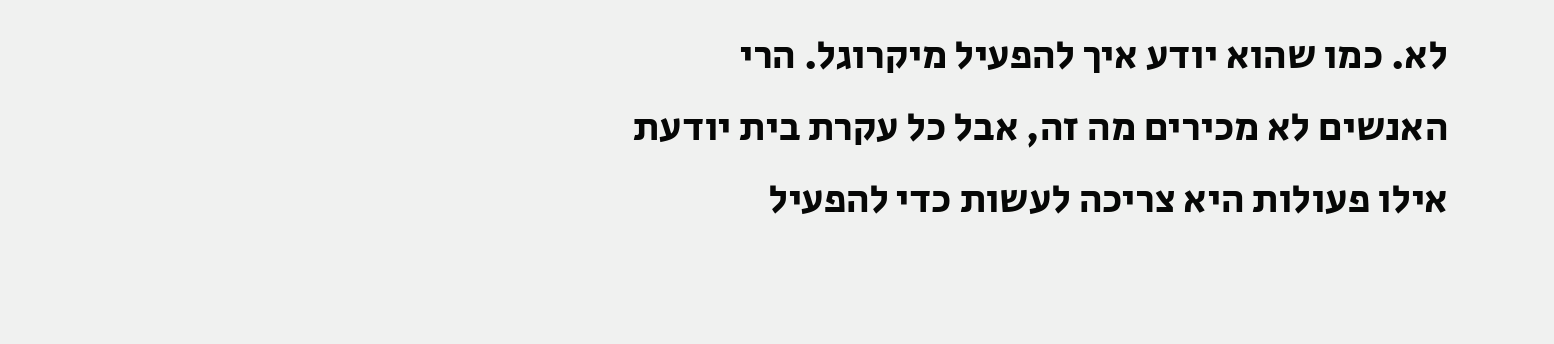לא. כמו שהוא יודע איך להפעיל מיקרוגל. הרי האנשים לא מכירים מה זה, אבל כל עקרת בית יודעת אילו פעולות היא צריכה לעשות כדי להפעיל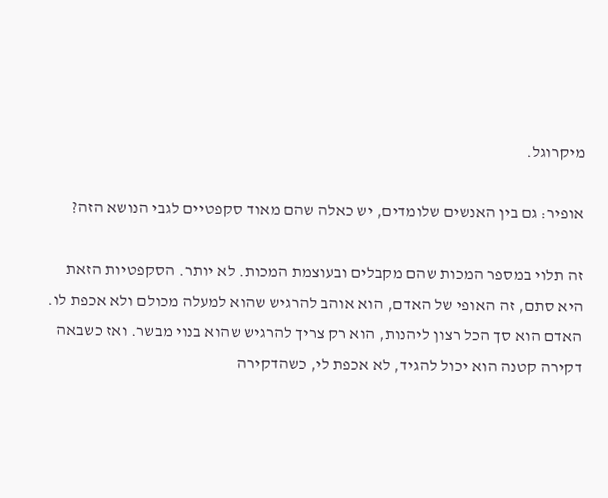מיקרוגל.

אופיר: גם בין האנשים שלומדים, יש כאלה שהם מאוד סקפטיים לגבי הנושא הזה?

זה תלוי במספר המכות שהם מקבלים ובעוצמת המכות. לא יותר. הסקפטיות הזאת היא סתם, זה האופי של האדם, הוא אוהב להרגיש שהוא למעלה מכולם ולא אכפת לו. האדם הוא סך הכל רצון ליהנות, הוא רק צריך להרגיש שהוא בנוי מבשר. ואז כשבאה דקירה קטנה הוא יכול להגיד, לא אכפת לי, כשהדקירה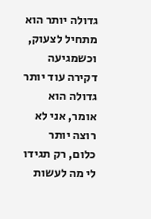גדולה יותר הוא מתחיל לצעוק, וכשמגיעה דקירה עוד יותר גדולה הוא אומר, אני לא רוצה יותר כלום, רק תגידו לי מה לעשות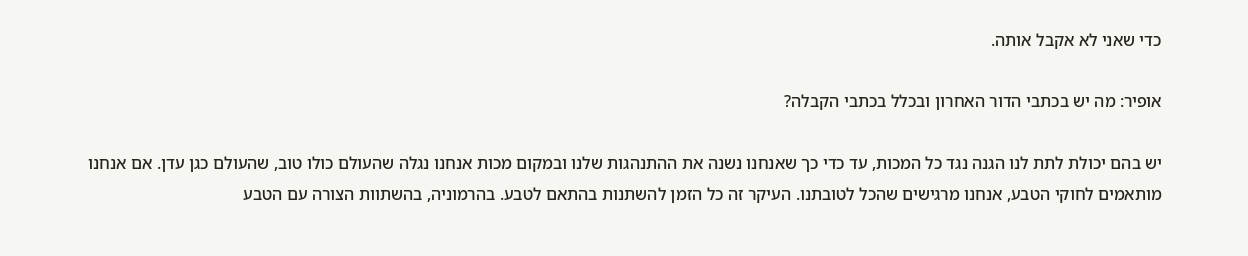כדי שאני לא אקבל אותה.

אופיר: מה יש בכתבי הדור האחרון ובכלל בכתבי הקבלה?

יש בהם יכולת לתת לנו הגנה נגד כל המכות, עד כדי כך שאנחנו נשנה את ההתנהגות שלנו ובמקום מכות אנחנו נגלה שהעולם כולו טוב, שהעולם כגן עדן. אם אנחנו מותאמים לחוקי הטבע, אנחנו מרגישים שהכל לטובתנו. העיקר זה כל הזמן להשתנות בהתאם לטבע. בהרמוניה, בהשתוות הצורה עם הטבע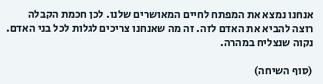אנחנו נמצא את המפתח לחיים המאושרים שלנו. לכן חכמת הקבלה רוצה להביא את האדם לזה. זה מה שאנחנו צריכים לגלות לכל בני האדם. נקוה שנצליח במהרה.

(סוף השיחה)